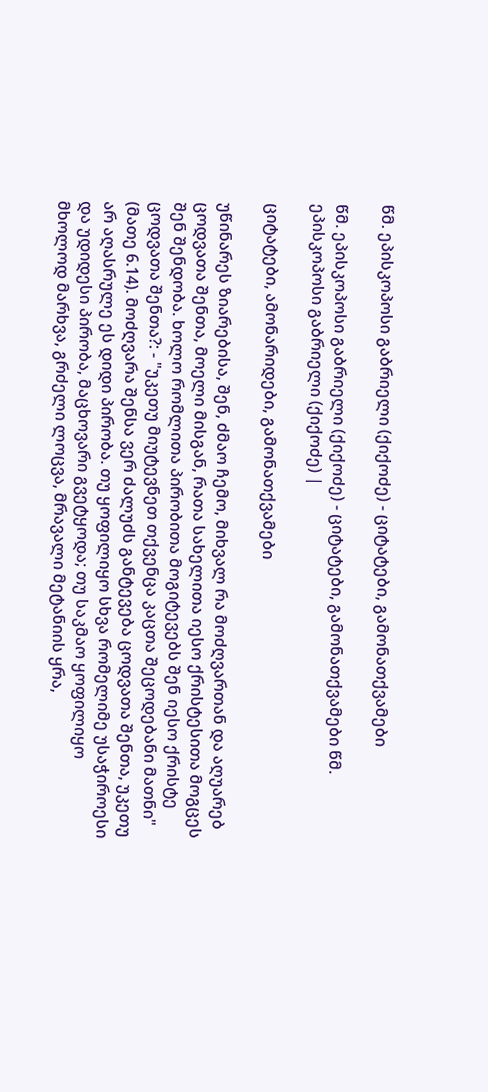წმ. ეპისკოპოსი გაბრიელი (ქიქოძე) - ციტატები, გამონათქვამები

წმ. ეპისკოპოსი გაბრიელი (ქიქოძე) - ციტატები, გამონათქვამები წმ. ეპისკოპოსი გაბრიელი (ქიქოძე) |

ციტატები, ამონარიდები, გამონათქვამები

უწინარეს ზიარებისა, შენ, ძმაო ჩემო, მიხვალ რა მოძღვართან და აღუარებ ცოდვათა შენთა, მოელი მისგან, რათა სახელითა იესო ქრისტესითა მოგცეს შენ შენდობა. ხოლო რომლითა პირობითა მოგიტევებს შენ იესო ქრისტე ცოდვათა შენთა?: - "უკეთუ მიუტევნეთ თქვენცა კაცთა შეცოდებანი მათნი" (მათე 6.14). მოძღვარა შენსა ვერ ძალუძს განტევება ცოდვათა შენთა, უკეთუ არ აღასრულე ეს დიდი პირობა. თუ ყოფილიყო სხვა რომელიმე უსაჭიროესი და უდიდესი პირობა, მაცხოვარი გვეტყოდა; თუ საკმაო ყოფილიყო მხოლოდ მარხვა, გრძელი ლოცვა, მრავალი მეტანიის ყრა,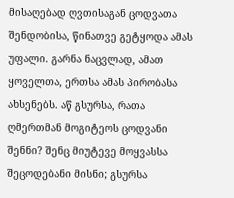მისაღებად ღვთისაგან ცოდვათა შენდობისა, წინათვე გეტყოდა ამას უფალი. გარნა ნაცვლად, ამათ ყოველთა, ერთსა ამას პირობასა ახსენებს. აწ გსურსა, რათა ღმერთმან მოგიტეოს ცოდვანი შენნი? შენც მიუტევე მოყვასსა შეცოდებანი მისნი; გსურსა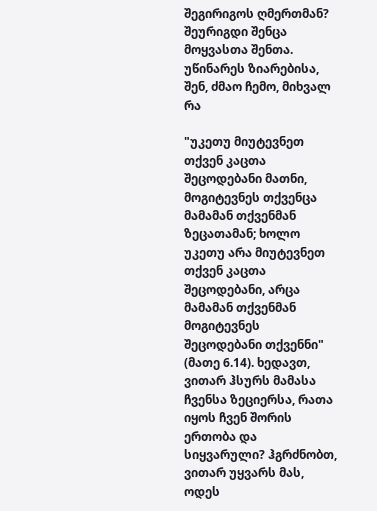შეგირიგოს ღმერთმან? შეურიგდი შენცა მოყვასთა შენთა. უწინარეს ზიარებისა, შენ, ძმაო ჩემო, მიხვალ რა

"უკეთუ მიუტევნეთ თქვენ კაცთა შეცოდებანი მათნი, მოგიტევნეს თქვენცა მამამან თქვენმან ზეცათამან; ხოლო უკეთუ არა მიუტევნეთ თქვენ კაცთა შეცოდებანი, არცა მამამან თქვენმან მოგიტევნეს შეცოდებანი თქვენნი" (მათე 6.14). ხედავთ, ვითარ ჰსურს მამასა ჩვენსა ზეციერსა, რათა იყოს ჩვენ შორის ერთობა და სიყვარული? ჰგრძნობთ, ვითარ უყვარს მას, ოდეს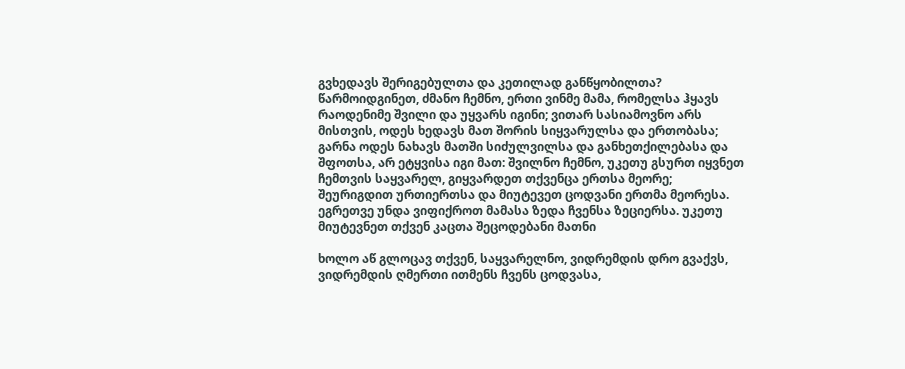გვხედავს შერიგებულთა და კეთილად განწყობილთა? წარმოიდგინეთ, ძმანო ჩემნო, ერთი ვინმე მამა, რომელსა ჰყავს რაოდენიმე შვილი და უყვარს იგინი; ვითარ სასიამოვნო არს მისთვის, ოდეს ხედავს მათ შორის სიყვარულსა და ერთობასა; გარნა ოდეს ნახავს მათში სიძულვილსა და განხეთქილებასა და შფოთსა, არ ეტყვისა იგი მათ: შვილნო ჩემნო, უკეთუ გსურთ იყვნეთ ჩემთვის საყვარელ, გიყვარდეთ თქვენცა ერთსა მეორე; შეურიგდით ურთიერთსა და მიუტევეთ ცოდვანი ერთმა მეორესა. ეგრეთვე უნდა ვიფიქროთ მამასა ზედა ჩვენსა ზეციერსა. უკეთუ მიუტევნეთ თქვენ კაცთა შეცოდებანი მათნი

ხოლო აწ გლოცავ თქვენ, საყვარელნო, ვიდრემდის დრო გვაქვს, ვიდრემდის ღმერთი ითმენს ჩვენს ცოდვასა,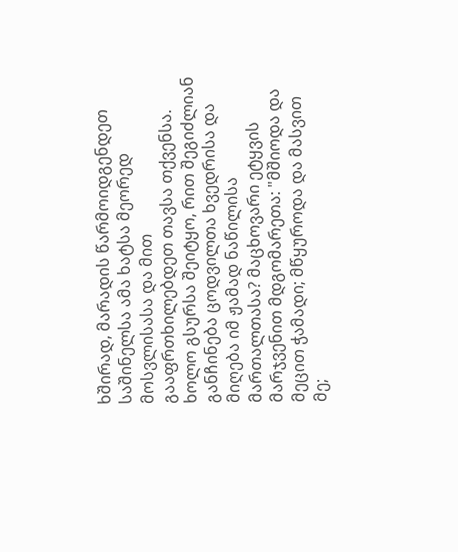ხშირად, მარადის წარმოიდგენდეთ საშინელსა ამა ხატსა მეორედ მოსვლისასა და მით გააფრთხილებდეთ თავსა თქვენსა. ხოლო გსურსა შეიტყო, რით შეგიძლიან განჩინება ცოდვილთა ხვედრისა და მიღება იმ ჟამად ნაწილისა მართალთასა? მაცხოვარი ეტყვის მარჯვენით მდგომარეთა: "მშიოდა და მეცით ჭამადი; მწყუროდა და მასვით მე;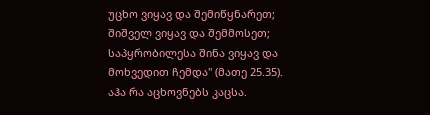უცხო ვიყავ და შემიწყნარეთ; შიშველ ვიყავ და შემმოსეთ; საპყრობილესა შინა ვიყავ და მოხვედით ჩემდა" (მათე 25.35). აჰა რა აცხოვნებს კაცსა.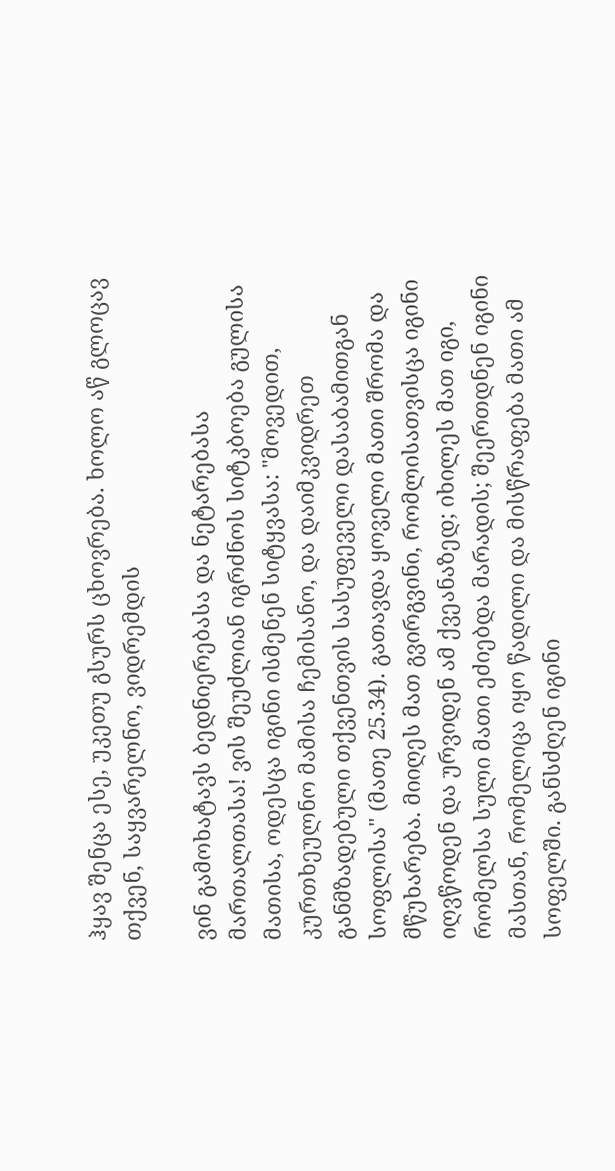ჰყავ შენცა ესე, უკეთუ გსურს ცხოვრება. ხოლო აწ გლოცავ თქვენ, საყვარელნო, ვიდრემდის

ვინ გამოხატავს ბედნიერებასა და ნეტარებასა მართალთასა! ვის შეუძლიან იგრძნოს სიტკბოება გულისა მათისა, ოდესცა იგინი ისმენენ სიტყვასა: "მოვედით, კურთხეულნო მამისა ჩემისანო, და დაიმკვიდრეთ განმზადებული თქვენთვის სასუფეველი დასაბამითგან სოფლისა" (მათე 25.34). გათავდა ყოველი მათი შრომა და მწუხარება. მიიღეს მათ გვირგვინი, რომლისათვისცა იგინი იღვწოდენ და ურვიდენ ამ ქვეანაზედ; იხილეს მათ იგი, რომელსა სული მათი ეძიებდა მარადის; შეერთდნენ იგინი მასთან, რომელიცა იყო წადილი და მისწრაფება მათი ამ სოფელში. განსძღენ იგინი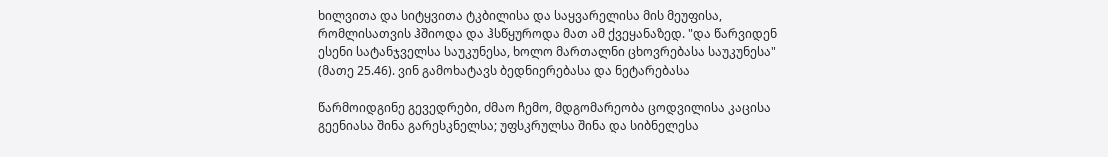ხილვითა და სიტყვითა ტკბილისა და საყვარელისა მის მეუფისა, რომლისათვის ჰშიოდა და ჰსწყუროდა მათ ამ ქვეყანაზედ. "და წარვიდენ ესენი სატანჯველსა საუკუნესა, ხოლო მართალნი ცხოვრებასა საუკუნესა" (მათე 25.46). ვინ გამოხატავს ბედნიერებასა და ნეტარებასა

წარმოიდგინე გევედრები, ძმაო ჩემო, მდგომარეობა ცოდვილისა კაცისა გეენიასა შინა გარესკნელსა; უფსკრულსა შინა და სიბნელესა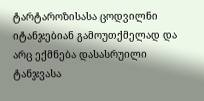ტარტაროზისასა ცოდვილნი იტანჯებიან გამოუთქმელად და არც ექმნება დასასრუილი ტანჯვასა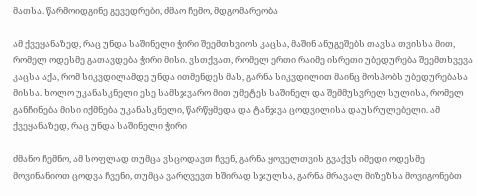მათსა. წარმოიდგინე გევედრები, ძმაო ჩემო, მდგომარეობა

ამ ქვეყანაზედ, რაც უნდა საშინელი ჭირი შეემთხვიოს კაცსა, მაშინ ანუგეშებს თავსა თვისსა მით, რომელ ოდესმე გათავდება ჭირი მისი. ვსთქვათ, რომელ ერთი რაიმე ისრეთი უბედურება შეემთხვევა კაცსა აქა, რომ სიკვდილამდე უნდა ითმენდეს მას, გარნა სიკვდილით მაინც მოსპობს უბედურებასა მისსა. ხოლო უკანასკნელი ესე სამსჯვარო მით უმეტეს საშინელ და შემმუსვრელ სულისა, რომელ განჩინება მისი იქმნება უკანასკნელი, წარწყმედა და ტანჯვა ცოდვილისა დაუსრულებელი. ამ ქვეყანაზედ, რაც უნდა საშინელი ჭირი

ძმანო ჩემნო, ამ სოფლად თუმცა ვსცოდავთ ჩვენ, გარნა ყოველთვის გვაქვს იმედი ოდესმე მოვინანიოთ ცოდვა ჩვენი, თუმცა ვარღვევთ ხშირად სჯულსა, გარნა მრავალ მიზეზსა მოვიგონებთ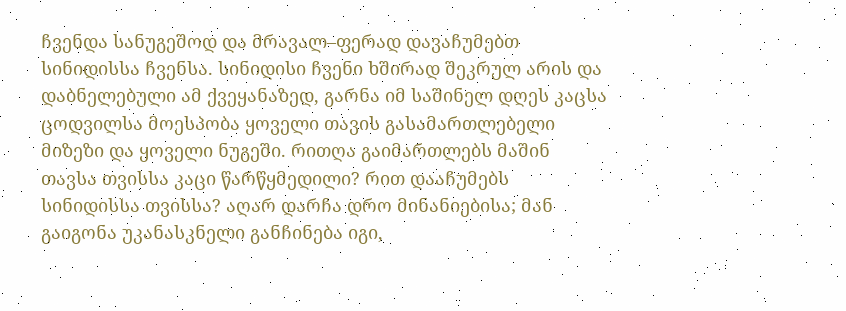ჩვენდა სანუგეშოდ და მრავალ–ფერად დავაჩუმებთ სინიდისსა ჩვენსა. სინიდისი ჩვენი ხშირად შეკრულ არის და დაბნელებული ამ ქვეყანაზედ, გარნა იმ საშინელ დღეს კაცსა ცოდვილსა მოესპობა ყოველი თავის გასამართლებელი მიზეზი და ყოველი ნუგეში. რითღა გაიმართლებს მაშინ თავსა თვისსა კაცი წარწყმედილი? რით დააჩუმებს სინიდისსა თვისსა? აღარ დარჩა დრო მინანიებისა; მან გაიგონა უკანასკნელი განჩინება იგი,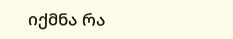იქმნა რა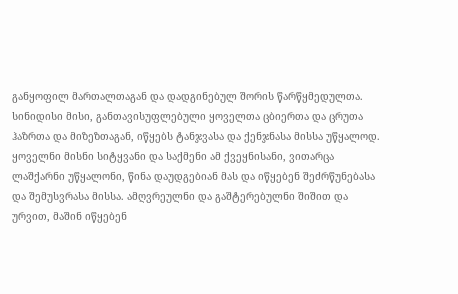განყოფილ მართალთაგან და დადგინებულ შორის წარწყმედულთა. სინიდისი მისი, განთავისუფლებული ყოველთა ცბიერთა და ცრუთა ჰაზრთა და მიზეზთაგან, იწყებს ტანჯვასა და ქენჯნასა მისსა უწყალოდ. ყოველნი მისნი სიტყვანი და საქმენი ამ ქვეყნისანი, ვითარცა ლაშქარნი უწყალონი, წინა დაუდგებიან მას და იწყებენ შეძრწუნებასა და შემუსვრასა მისსა. ამღვრეულნი და გაშტერებულნი შიშით და ურვით, მაშინ იწყებენ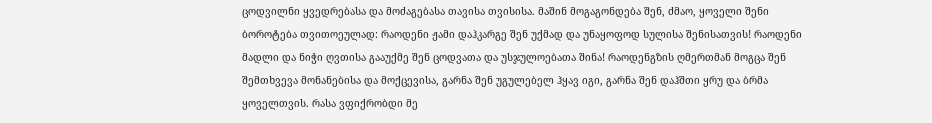ცოდვილნი ყვედრებასა და მოძაგებასა თავისა თვისისა. მაშინ მოგაგონდება შენ, ძმაო, ყოველი შენი ბოროტება თვითოეულად: რაოდენი ჟამი დაჰკარგე შენ უქმად და უნაყოფოდ სულისა შენისათვის! რაოდენი მადლი და ნიჭი ღვთისა გააუქმე შენ ცოდვათა და უსჯულოებათა შინა! რაოდენგზის ღმერთმან მოგცა შენ შემთხვევა მონანებისა და მოქცევისა, გარნა შენ უგულებელ ჰყავ იგი, გარნა შენ დაჰშთი ყრუ და ბრმა ყოველთვის. რასა ვფიქრობდი მე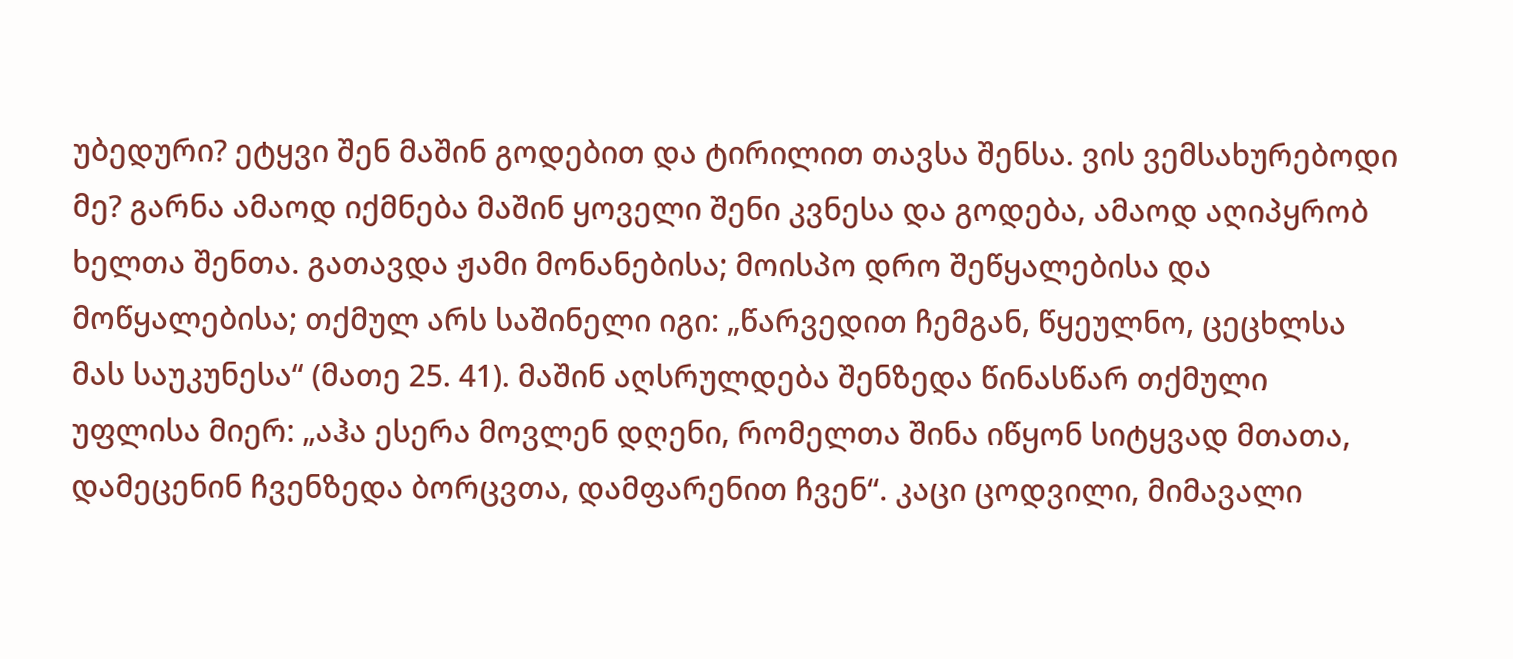უბედური? ეტყვი შენ მაშინ გოდებით და ტირილით თავსა შენსა. ვის ვემსახურებოდი მე? გარნა ამაოდ იქმნება მაშინ ყოველი შენი კვნესა და გოდება, ამაოდ აღიპყრობ ხელთა შენთა. გათავდა ჟამი მონანებისა; მოისპო დრო შეწყალებისა და მოწყალებისა; თქმულ არს საშინელი იგი: „წარვედით ჩემგან, წყეულნო, ცეცხლსა მას საუკუნესა“ (მათე 25. 41). მაშინ აღსრულდება შენზედა წინასწარ თქმული უფლისა მიერ: „აჰა ესერა მოვლენ დღენი, რომელთა შინა იწყონ სიტყვად მთათა, დამეცენინ ჩვენზედა ბორცვთა, დამფარენით ჩვენ“. კაცი ცოდვილი, მიმავალი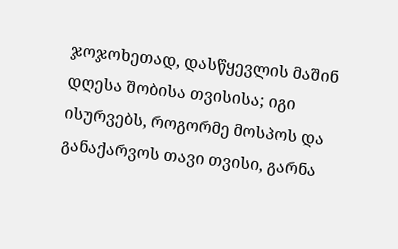ჯოჯოხეთად, დასწყევლის მაშინ დღესა შობისა თვისისა; იგი ისურვებს, როგორმე მოსპოს და განაქარვოს თავი თვისი, გარნა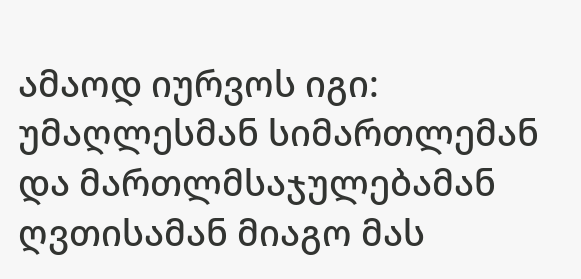ამაოდ იურვოს იგი: უმაღლესმან სიმართლემან და მართლმსაჯულებამან ღვთისამან მიაგო მას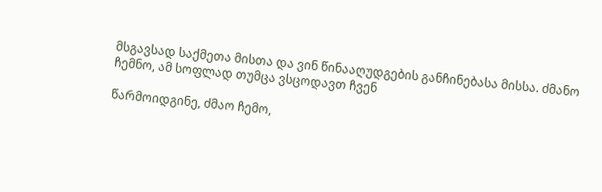მსგავსად საქმეთა მისთა და ვინ წინააღუდგების განჩინებასა მისსა. ძმანო ჩემნო, ამ სოფლად თუმცა ვსცოდავთ ჩვენ

წარმოიდგინე, ძმაო ჩემო,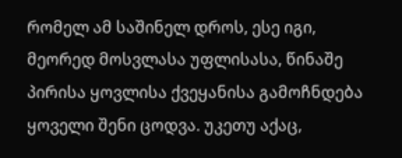რომელ ამ საშინელ დროს, ესე იგი, მეორედ მოსვლასა უფლისასა, წინაშე პირისა ყოვლისა ქვეყანისა გამოჩნდება ყოველი შენი ცოდვა. უკეთუ აქაც,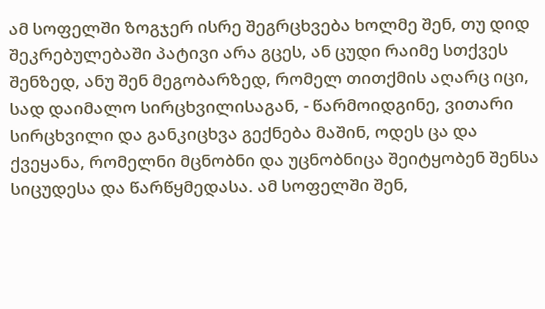ამ სოფელში ზოგჯერ ისრე შეგრცხვება ხოლმე შენ, თუ დიდ შეკრებულებაში პატივი არა გცეს, ან ცუდი რაიმე სთქვეს შენზედ, ანუ შენ მეგობარზედ, რომელ თითქმის აღარც იცი, სად დაიმალო სირცხვილისაგან, - წარმოიდგინე, ვითარი სირცხვილი და განკიცხვა გექნება მაშინ, ოდეს ცა და ქვეყანა, რომელნი მცნობნი და უცნობნიცა შეიტყობენ შენსა სიცუდესა და წარწყმედასა. ამ სოფელში შენ,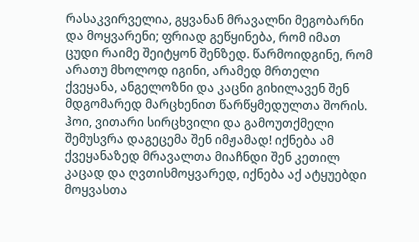რასაკვირველია, გყვანან მრავალნი მეგობარნი და მოყვარენი; ფრიად გეწყინება, რომ იმათ ცუდი რაიმე შეიტყონ შენზედ. წარმოიდგინე, რომ არათუ მხოლოდ იგინი, არამედ მრთელი ქვეყანა, ანგელოზნი და კაცნი გიხილავენ შენ მდგომარედ მარცხენით წარწყმედულთა შორის. ჰოი, ვითარი სირცხვილი და გამოუთქმელი შემუსვრა დაგეცემა შენ იმჟამად! იქნება ამ ქვეყანაზედ მრავალთა მიაჩნდი შენ კეთილ კაცად და ღვთისმოყვარედ, იქნება აქ ატყუებდი მოყვასთა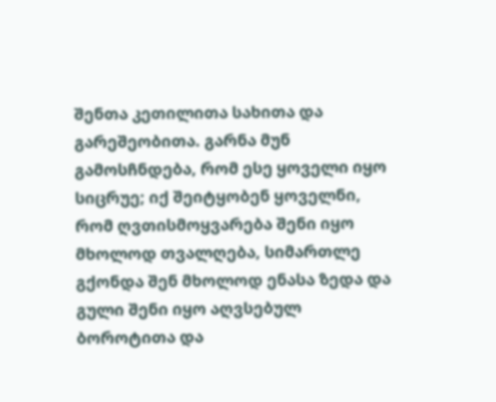შენთა კეთილითა სახითა და გარეშეობითა. გარნა მუნ გამოსჩნდება, რომ ესე ყოველი იყო სიცრუე; იქ შეიტყობენ ყოველნი, რომ ღვთისმოყვარება შენი იყო მხოლოდ თვალღება, სიმართლე გქონდა შენ მხოლოდ ენასა ზედა და გული შენი იყო აღვსებულ ბოროტითა და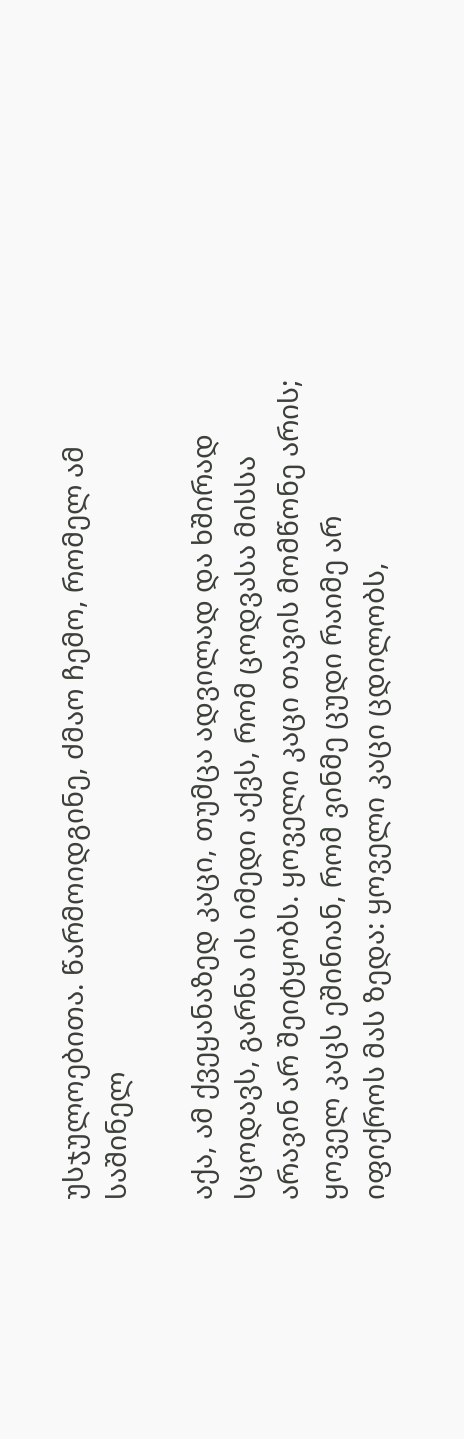უსჯულოებითა. წარმოიდგინე, ძმაო ჩემო, რომელ ამ საშინელ

აქა, ამ ქვეყანაზედ კაცი, თუმცა ადვილად და ხშირად სცოდავს, გარნა ის იმედი აქვს, რომ ცოდვასა მისსა არავინ არ შეიტყობს. ყოველი კაცი თავის მომწონე არის; ყოველ კაცს ეშინიან, რომ ვინმე ცუდი რაიმე არ იფიქროს მას ზედა: ყოველი კაცი ცდილობს,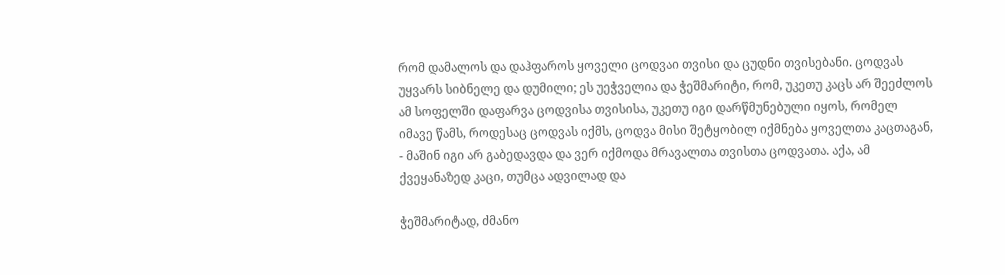რომ დამალოს და დაჰფაროს ყოველი ცოდვაი თვისი და ცუდნი თვისებანი. ცოდვას უყვარს სიბნელე და დუმილი; ეს უეჭველია და ჭეშმარიტი, რომ, უკეთუ კაცს არ შეეძლოს ამ სოფელში დაფარვა ცოდვისა თვისისა, უკეთუ იგი დარწმუნებული იყოს, რომელ იმავე წამს, როდესაც ცოდვას იქმს, ცოდვა მისი შეტყობილ იქმნება ყოველთა კაცთაგან, - მაშინ იგი არ გაბედავდა და ვერ იქმოდა მრავალთა თვისთა ცოდვათა. აქა, ამ ქვეყანაზედ კაცი, თუმცა ადვილად და

ჭეშმარიტად, ძმანო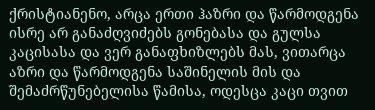ქრისტიანენო, არცა ერთი ჰაზრი და წარმოდგენა ისრე არ განაძღვიძებს გონებასა და გულსა კაცისასა და ვერ განაფხიზლებს მას, ვითარცა აზრი და წარმოდგენა საშინელის მის და შემაძრწუნებელისა წამისა, ოდესცა კაცი თვით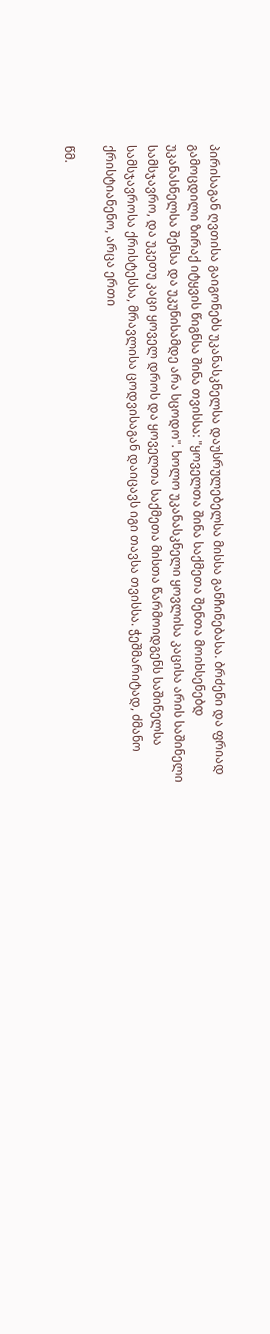პირისაგან ღვთისა გაიგონებს უკანასკნელსა დაუსრულებელსა მისსა განჩინებასა. ბრძენი და ფრიად გამოცდილი ზირაქ იტყვის წიგნსა შინა თვისსა: "ყოველთა შინა საქმეთა შენთა მოიხსენებდ უკანასნელსა შენსა და უკუნისამდე არა სცოდო". ხოლო უკანასკნელი ყოვლისა კაცისა არის საშინელი სამსჯავრო, და უკეთუ კაცი ყოველ დროს და ყოველთა საქმეთა მისთა წარმოიდგენს საშინელსა სამსჯავროსა ქრისტესსა, მრავლისა ცოდვისაგან დაიცავს იგი თავსა თვისსა. ჭეშმარიტად, ძმანო ქრისტიანენო, არცა ერთი

წმ.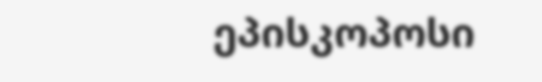ეპისკოპოსი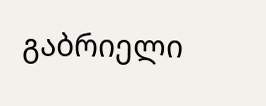გაბრიელი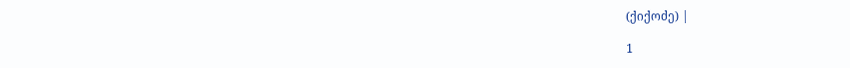(ქიქოძე) |

1